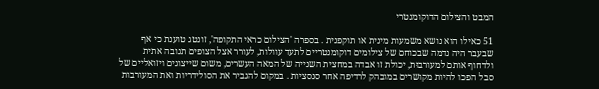המבט והצילום הדוקומנטרי

51 כאילו הוא נושא משמעות מינית או תוקפנית . בספרה 'הצילום כראי התקופה', זונטג טוענת כי אף שבעבר היה נדמה שבכוחם של צילומים דוקומנטריים לתעד עוולות, לעורר אצל הצופים תגובה אתית ולדחוף אותם למעורבוּת, יכולת זו אבדה במחצית השנייה של המאה העשרים, משום שייצוגים ויזואליים של סבל הפכו להיות מקושרים במובהק לרדיפה אחר סנסציות . במקום להגביר את הסולידריות ואת המעורבות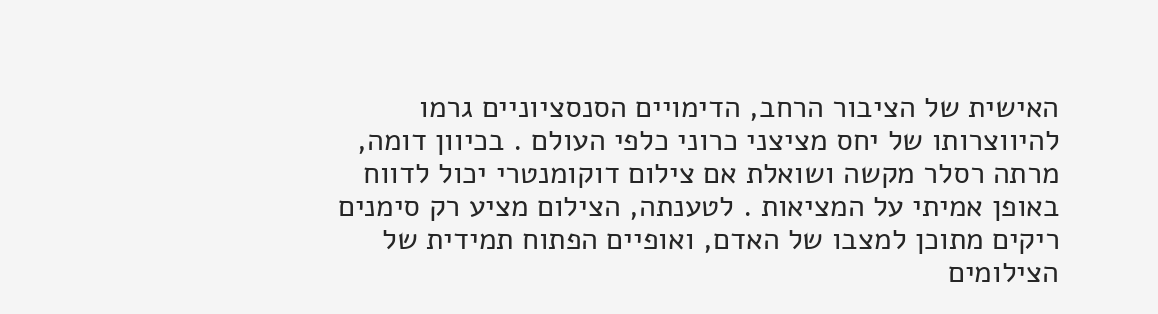האישית של הציבור הרחב, הדימויים הסנסציוניים גרמו להיווצרותו של יחס מציצני כרוני כלפי העולם . בכיוון דומה, מרתה רסלר מקשה ושואלת אם צילום דוקומנטרי יכול לדווח באופן אמיתי על המציאות . לטענתה, הצילום מציע רק סימנים ריקים מתוכן למצבו של האדם, ואופיים הפתוח תמידית של הצילומים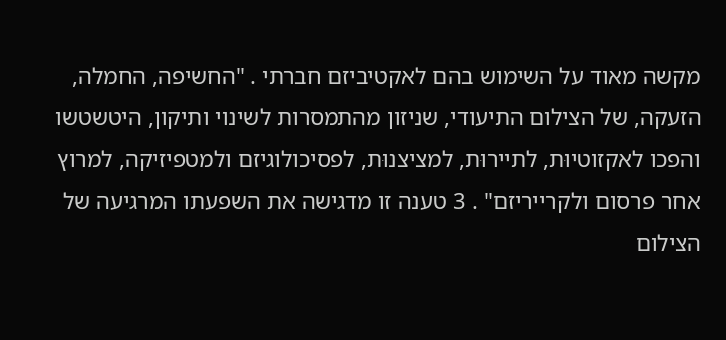מקשה מאוד על השימוש בהם לאקטיביזם חברתי . "החשיפה, החמלה, הזעקה, של הצילום התיעודי, שניזון מהתמסרות לשינוי ותיקון, היטשטשו והפכו לאקזוטיוּת, לתיירוּת, למציצנוּת, לפסיכולוגיזם ולמטפיזיקה, למרוץ אחר פרסום ולקרייריזם" . 3 טענה זו מדגישה את השפעתו המרגיעה של הצילום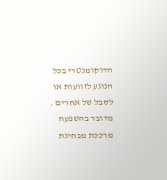הדוקומנטרי בכל הנוגע לזוועות או לסבל של אחרים . מדובר בהשפעה מרככת מבחינת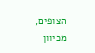הצופים, מכיוון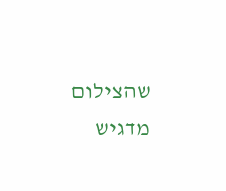שהצילום מדגיש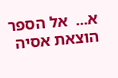א...  אל הספר
הוצאת אסיה